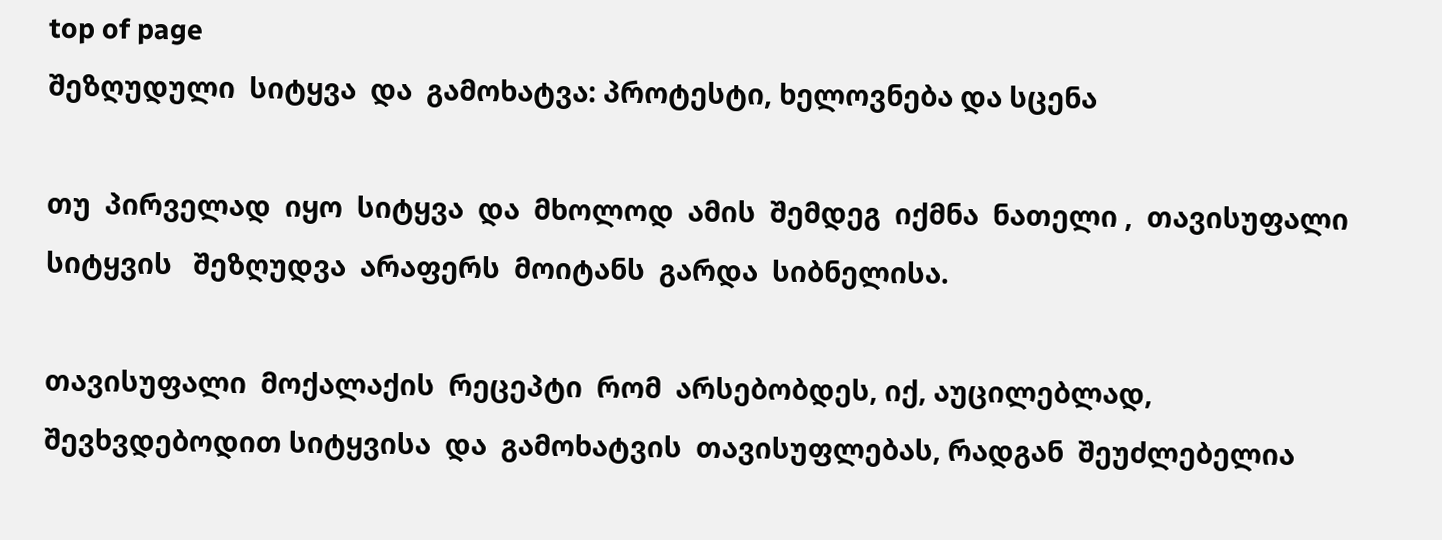top of page
შეზღუდული  სიტყვა  და  გამოხატვა: პროტესტი, ხელოვნება და სცენა

თუ  პირველად  იყო  სიტყვა  და  მხოლოდ  ამის  შემდეგ  იქმნა  ნათელი ,  თავისუფალი სიტყვის   შეზღუდვა  არაფერს  მოიტანს  გარდა  სიბნელისა.

თავისუფალი  მოქალაქის  რეცეპტი  რომ  არსებობდეს, იქ, აუცილებლად,  შევხვდებოდით სიტყვისა  და  გამოხატვის  თავისუფლებას, რადგან  შეუძლებელია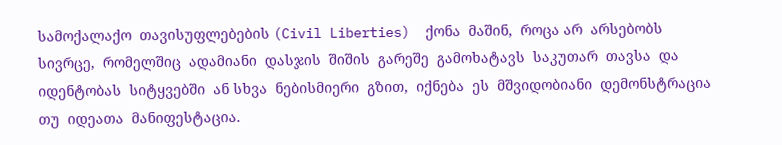სამოქალაქო  თავისუფლებების (Civil Liberties)  ქონა  მაშინ,  როცა არ  არსებობს  სივრცე,  რომელშიც  ადამიანი  დასჯის  შიშის  გარეშე  გამოხატავს  საკუთარ  თავსა  და  იდენტობას  სიტყვებში  ან სხვა  ნებისმიერი  გზით,  იქნება  ეს  მშვიდობიანი  დემონსტრაცია  თუ  იდეათა  მანიფესტაცია.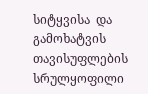სიტყვისა  და  გამოხატვის  თავისუფლების  სრულყოფილი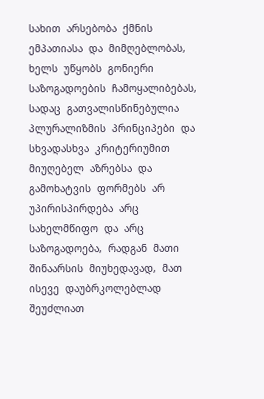სახით  არსებობა  ქმნის  ემპათიასა  და  მიმღებლობას, ხელს  უწყობს  გონიერი  საზოგადოების  ჩამოყალიბებას, სადაც  გათვალისწინებულია  პლურალიზმის  პრინციპები  და  სხვადასხვა  კრიტერიუმით  მიუღებელ  აზრებსა  და  გამოხატვის  ფორმებს  არ უპირისპირდება  არც  სახელმწიფო  და  არც  საზოგადოება,  რადგან  მათი  შინაარსის  მიუხედავად,  მათ  ისევე  დაუბრკოლებლად  შეუძლიათ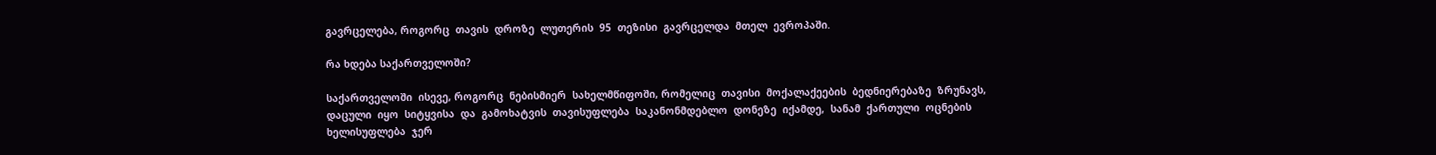გავრცელება, როგორც  თავის  დროზე  ლუთერის  95  თეზისი  გავრცელდა  მთელ  ევროპაში.

რა ხდება საქართველოში?

საქართველოში  ისევე, როგორც  ნებისმიერ  სახელმწიფოში, რომელიც  თავისი  მოქალაქეების  ბედნიერებაზე  ზრუნავს,  დაცული  იყო  სიტყვისა  და  გამოხატვის  თავისუფლება  საკანონმდებლო  დონეზე  იქამდე,  სანამ  ქართული  ოცნების  ხელისუფლება  ჯერ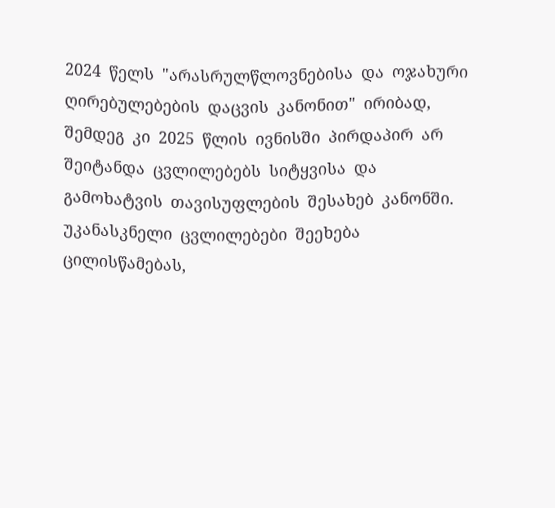2024  წელს  "არასრულწლოვნებისა  და  ოჯახური ღირებულებების  დაცვის  კანონით"  ირიბად,  შემდეგ  კი  2025  წლის  ივნისში  პირდაპირ  არ შეიტანდა  ცვლილებებს  სიტყვისა  და  გამოხატვის  თავისუფლების  შესახებ  კანონში.  უკანასკნელი  ცვლილებები  შეეხება  ცილისწამებას,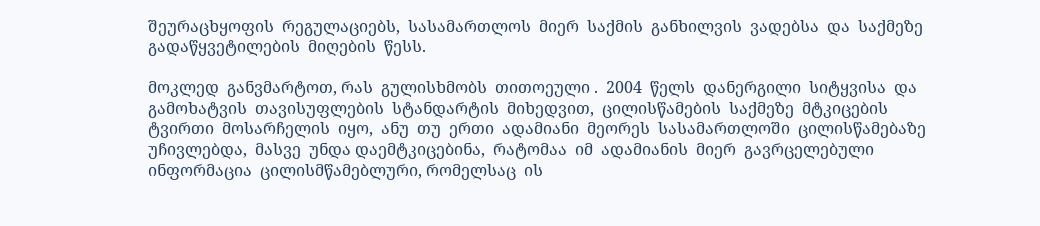შეურაცხყოფის  რეგულაციებს,  სასამართლოს  მიერ  საქმის  განხილვის  ვადებსა  და  საქმეზე  გადაწყვეტილების  მიღების  წესს.

მოკლედ  განვმარტოთ, რას  გულისხმობს  თითოეული .  2004  წელს  დანერგილი  სიტყვისა  და  გამოხატვის  თავისუფლების  სტანდარტის  მიხედვით,  ცილისწამების  საქმეზე  მტკიცების  ტვირთი  მოსარჩელის  იყო,  ანუ  თუ  ერთი  ადამიანი  მეორეს  სასამართლოში  ცილისწამებაზე  უჩივლებდა,  მასვე  უნდა დაემტკიცებინა,  რატომაა  იმ  ადამიანის  მიერ  გავრცელებული  ინფორმაცია  ცილისმწამებლური, რომელსაც  ის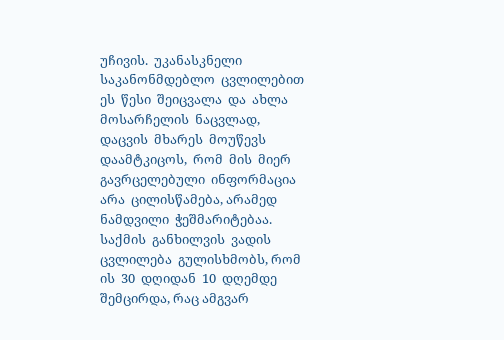უჩივის.  უკანასკნელი  საკანონმდებლო  ცვლილებით  ეს  წესი  შეიცვალა  და  ახლა  მოსარჩელის  ნაცვლად,  დაცვის  მხარეს  მოუწევს  დაამტკიცოს,  რომ  მის  მიერ  გავრცელებული  ინფორმაცია  არა  ცილისწამება, არამედ  ნამდვილი  ჭეშმარიტებაა.  საქმის  განხილვის  ვადის  ცვლილება  გულისხმობს, რომ  ის  30  დღიდან  10  დღემდე  შემცირდა, რაც ამგვარ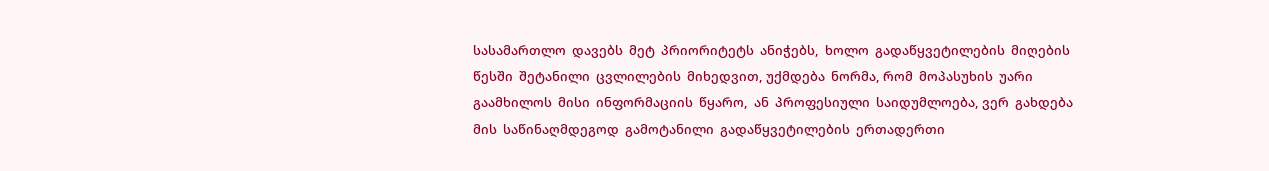სასამართლო  დავებს  მეტ  პრიორიტეტს  ანიჭებს,  ხოლო  გადაწყვეტილების  მიღების  წესში  შეტანილი  ცვლილების  მიხედვით, უქმდება  ნორმა, რომ  მოპასუხის  უარი  გაამხილოს  მისი  ინფორმაციის  წყარო,  ან  პროფესიული  საიდუმლოება, ვერ  გახდება  მის  საწინაღმდეგოდ  გამოტანილი  გადაწყვეტილების  ერთადერთი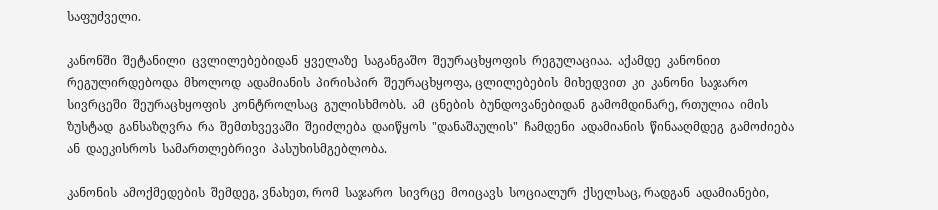საფუძველი.

კანონში  შეტანილი  ცვლილებებიდან  ყველაზე  საგანგაშო  შეურაცხყოფის  რეგულაციაა.  აქამდე  კანონით  რეგულირდებოდა  მხოლოდ  ადამიანის  პირისპირ  შეურაცხყოფა, ცლილებების  მიხედვით  კი  კანონი  საჯარო  სივრცეში  შეურაცხყოფის  კონტროლსაც  გულისხმობს.  ამ  ცნების  ბუნდოვანებიდან  გამომდინარე, რთულია  იმის  ზუსტად  განსაზღვრა  რა  შემთხვევაში  შეიძლება  დაიწყოს  "დანაშაულის"  ჩამდენი  ადამიანის  წინააღმდეგ  გამოძიება  ან  დაეკისროს  სამართლებრივი  პასუხისმგებლობა.

კანონის  ამოქმედების  შემდეგ, ვნახეთ, რომ  საჯარო  სივრცე  მოიცავს  სოციალურ  ქსელსაც, რადგან  ადამიანები,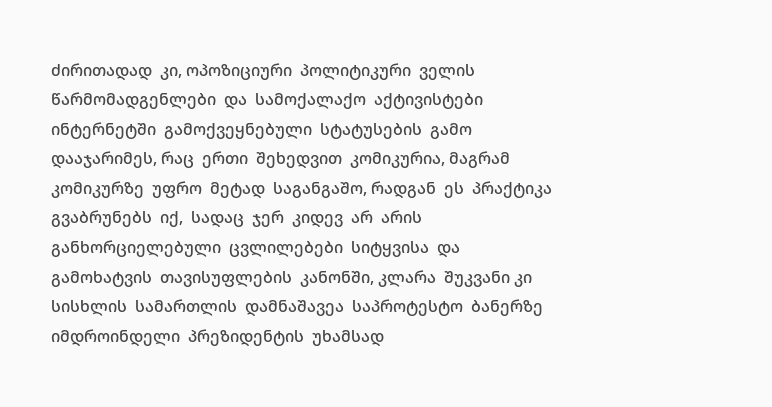ძირითადად  კი, ოპოზიციური  პოლიტიკური  ველის  წარმომადგენლები  და  სამოქალაქო  აქტივისტები  ინტერნეტში  გამოქვეყნებული  სტატუსების  გამო  დააჯარიმეს, რაც  ერთი  შეხედვით  კომიკურია, მაგრამ  კომიკურზე  უფრო  მეტად  საგანგაშო, რადგან  ეს  პრაქტიკა  გვაბრუნებს  იქ,  სადაც  ჯერ  კიდევ  არ  არის  განხორციელებული  ცვლილებები  სიტყვისა  და  გამოხატვის  თავისუფლების  კანონში, კლარა  შუკვანი კი სისხლის  სამართლის  დამნაშავეა  საპროტესტო  ბანერზე იმდროინდელი  პრეზიდენტის  უხამსად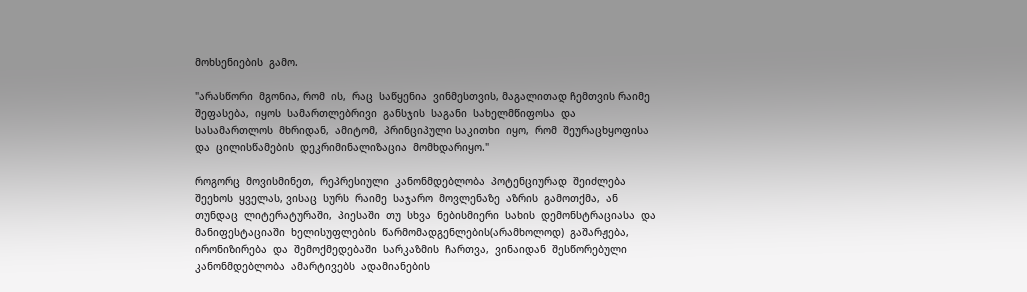მოხსენიების  გამო.

"არასწორი  მგონია, რომ  ის,  რაც  საწყენია  ვინმესთვის, მაგალითად ჩემთვის რაიმე  შეფასება,  იყოს  სამართლებრივი  განსჯის  საგანი  სახელმწიფოსა  და  სასამართლოს  მხრიდან,  ამიტომ,  პრინციპული საკითხი  იყო,  რომ  შეურაცხყოფისა  და  ცილისწამების  დეკრიმინალიზაცია  მომხდარიყო."

როგორც  მოვისმინეთ,  რეპრესიული  კანონმდებლობა  პოტენციურად  შეიძლება  შეეხოს  ყველას, ვისაც  სურს  რაიმე  საჯარო  მოვლენაზე  აზრის  გამოთქმა,  ან  თუნდაც  ლიტერატურაში,  პიესაში  თუ  სხვა  ნებისმიერი  სახის  დემონსტრაციასა  და  მანიფესტაციაში  ხელისუფლების  წარმომადგენლების(არამხოლოდ)  გაშარჟება, ირონიზირება  და  შემოქმედებაში  სარკაზმის  ჩართვა,  ვინაიდან  შესწორებული  კანონმდებლობა  ამარტივებს  ადამიანების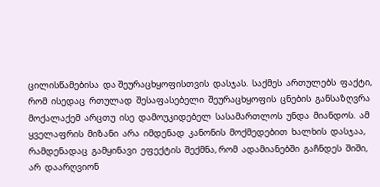ცილისწამებისა  და შეურაცხყოფისთვის  დასჯას.  საქმეს  ართულებს  ფაქტი, რომ  ისედაც  რთულად  შესაფასებელი  შეურაცხყოფის  ცნების  განსაზღვრა  მოქალაქემ  არცთუ  ისე  დამოუკიდებელ  სასამართლოს  უნდა  მიანდოს.  ამ  ყველაფრის  მიზანი  არა  იმდენად  კანონის  მოქმედებით  ხალხის  დასჯაა,  რამდენადაც  გამყინავი  ეფექტის  შექმნა, რომ  ადამიანებში  გაჩნდეს  შიში, არ  დაარღვიონ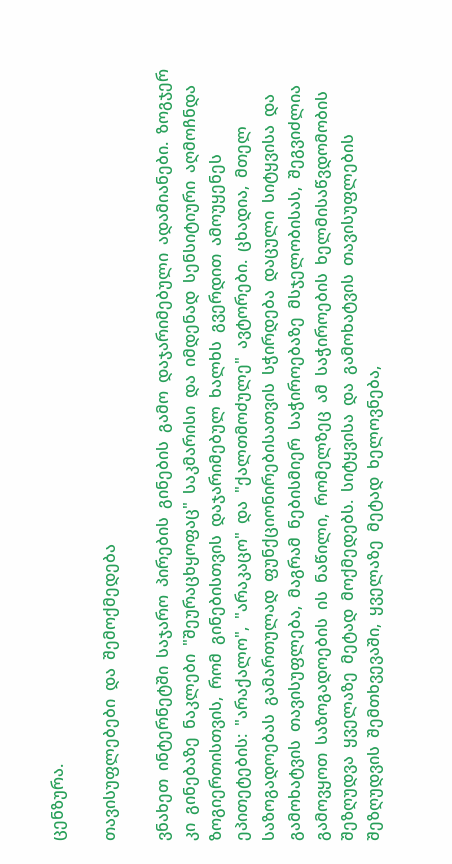ცენზურა.

თავისუფლებები  და  შემოქმედება

ვნახეთ  ინტერნეტში  საჯარო  პირების  გინების  გამო  დაჯარიმებული  ადამიანები.  ზოგჯერ  კი  გინებაზე  ნაკლები  "შეურაცხყოფაც"  საკმარისი  და  იმდენად  სენსიტიური  აღმოჩნდა  ზოგიერთისთვის,  რომ  გინებისთვის  დაჯარიმებულ  ხალხს  გვერდით  ამოუყენეს ეპითეტების:  "არაქალო",  "არაკაცო"  და  "ქალთმოძულე"  ავტორები.  ცხადია,  მთელ  საზოგადოებას  გამართულად  ფუნქციონირებისათვის  სჭირდება  დაცული  სიტყვისა  და  გამოხატვის  თავისუფლება,  მაგრამ  ნებისმიერ  საჭიროებაზე  მსჯელობისას,  შეგვიძლია  გამოვყოთ  საზოგადოების  ის  ნაწილი,  რომელზეც  ამ  საჭიროების  ხელმისაწვდომობის  შეზღუდვა  ყველაზე  მეტად  მოქმედებს.  სიტყვისა  და  გამოხატვის  თავისუფლების  შეზღუდვის  შემთხვევაში,  ყველაზე  მეტად  ხელოვნება,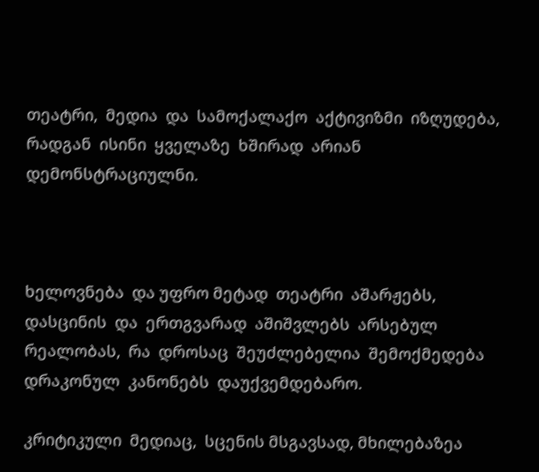თეატრი,  მედია  და  სამოქალაქო  აქტივიზმი  იზღუდება,  რადგან  ისინი  ყველაზე  ხშირად  არიან  დემონსტრაციულნი.



ხელოვნება  და უფრო მეტად  თეატრი  აშარჟებს,  დასცინის  და  ერთგვარად  აშიშვლებს  არსებულ  რეალობას,  რა  დროსაც  შეუძლებელია  შემოქმედება  დრაკონულ  კანონებს  დაუქვემდებარო.

კრიტიკული  მედიაც,  სცენის მსგავსად, მხილებაზეა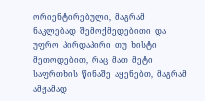ორიენტირებული,  მაგრამ  ნაკლებად  შემოქმედებითი  და  უფრო  პირდაპირი  თუ  ხისტი  მეთოდებით,  რაც  მათ  მეტი  საფრთხის  წინაშე  აყენებთ,  მაგრამ  ამჟამად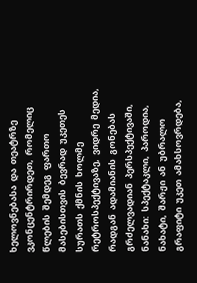ხელოვნებასა  და  თეატრზე  ვკონცენტრირდეთ,  რომელიც  წლების  შემდეგ  ფართო  მასებისთვის  ბევრად  უკეთეს  სურათს  ქმნის  ხოლმე  რეტროსპექტივაზე,  ვიდრე  მედია,  რადგან  ადამიანის  გონებას  გრძელვადიან  პერსპექტივაში,  ნანახი:  სპექტაკლი,  პაროდია,  ნახატი,  შარჟი  ან  უბრალო გრაფიტი  უკეთ  ამახსოვრდება,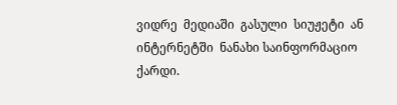ვიდრე  მედიაში  გასული  სიუჟეტი  ან  ინტერნეტში  ნანახი საინფორმაციო  ქარდი.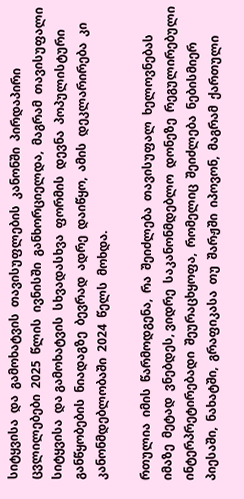სიტყვისა  და  გამოხატვის  თავისუფლების  კანონში  პირდაპირი  ცვლილებები  2025  წლის  ივნისში  განხორციელდა,  მაგრამ  თავისუფალი  სიტყვისა  და გამოხატვის  სხვადასხვა  ფორმის  დევნა  პოპულისტური  განწყობების  ნიადაგზე  ბევრად  ადრე  დაიწყო,  ამის  დეკლარირება  კი  კანონმდებლობაში  2024  წელს  მოხდა.

რთულია  იმის  წარმოდგენა,  რა  შეიძლება  თავისუფალ  ხელოვნებას  იმაზე  მეტად  ვნებდეს, ვიდრე  საკანონმდებლო  დონეზე  რეგულირებული  ინტერპრეტირებადი  შეურაცხყოფა,  რომელიც  შეიძლება  ნებისმიერ  პიესაში,  ნახატში,  გრაფიკასა  თუ  შარჟში  იპოვონ,  მაგრამ  ქართული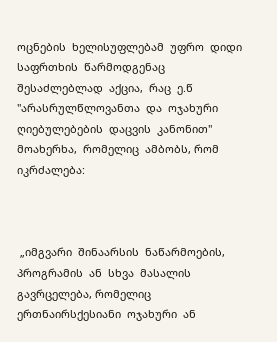ოცნების  ხელისუფლებამ  უფრო  დიდი  საფრთხის  წარმოდგენაც  შესაძლებლად  აქცია,  რაც  ე.წ  "არასრულწლოვანთა  და  ოჯახური  ღიებულებების  დაცვის  კანონით"  მოახერხა,  რომელიც  ამბობს, რომ  იკრძალება:



 „იმგვარი  შინაარსის  ნაწარმოების, პროგრამის  ან  სხვა  მასალის  გავრცელება, რომელიც  ერთნაირსქესიანი  ოჯახური  ან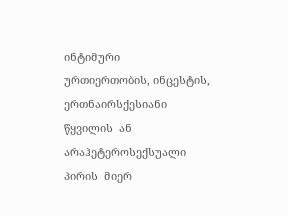ინტიმური  ურთიერთობის, ინცესტის, ერთნაირსქესიანი  წყვილის  ან  არაჰეტეროსექსუალი  პირის  მიერ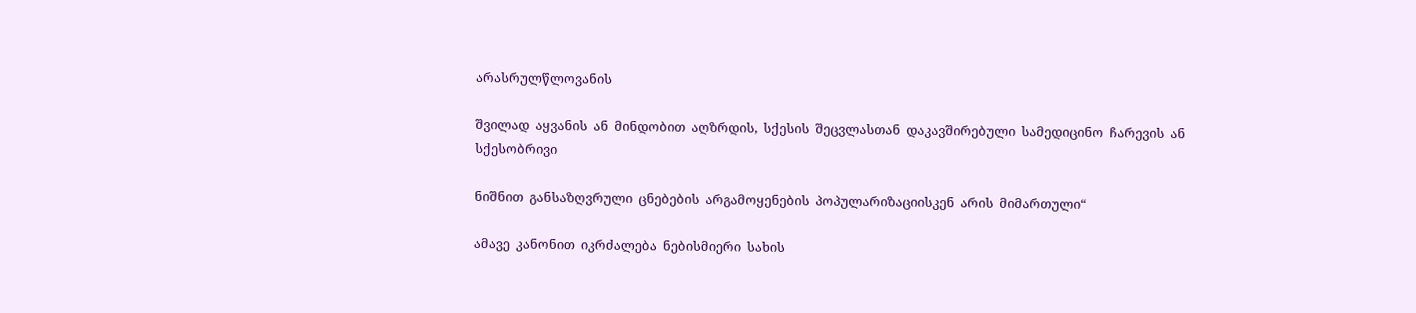არასრულწლოვანის

შვილად  აყვანის  ან  მინდობით  აღზრდის,  სქესის  შეცვლასთან  დაკავშირებული  სამედიცინო  ჩარევის  ან  სქესობრივი

ნიშნით  განსაზღვრული  ცნებების  არგამოყენების  პოპულარიზაციისკენ  არის  მიმართული“

ამავე  კანონით  იკრძალება  ნებისმიერი  სახის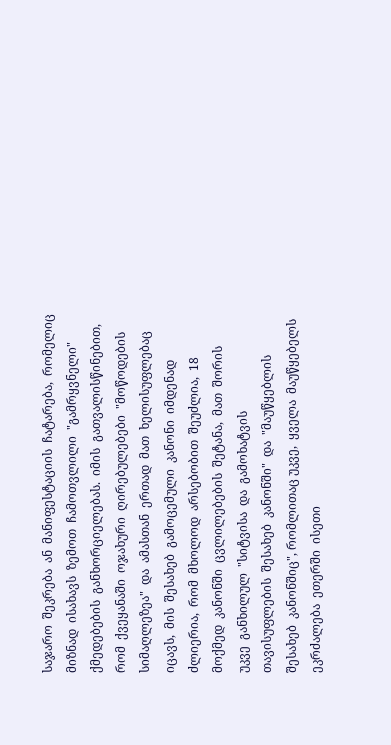საჯარო  შეკრება  ან  მანიფესტაციის  ჩატარება,  რომელიც  მიზნად  ისახავს  ზემოთ  ჩამოთვლილი  "გამრყვნელი"  ქმედებების  განხორციელებას.  იმის  გათვალისწინებით,  რომ  ქვეყანაში  ოჯახური  ღირებულებები  "მოწოდების  სიმაღლეზეა"  და  ამასთან  ერთად  მათ  ხელისუფლებაც  იცავს,  მის  შესახებ  გამოცემული  კანონი  იმდენად  ძლიერია,  რომ  მხოლოდ  არსებობით  შეუძლია,  18  მოქმედ  კანონში  ცვლილებების  შეტანა,  მათ  შორის  უკვე  განხილულ  "სიტვისა  და  გამოხატვის  თავისუფლების  შესახებ  კანონში"  და  "მაუწყებლის  შესახებ  კანონშიც", რომლითაც უკვე,  ყველა  მაუწყებელს  ეკრძალება  ეთერში  ისეთი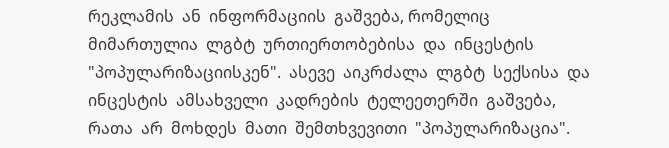რეკლამის  ან  ინფორმაციის  გაშვება, რომელიც  მიმართულია  ლგბტ  ურთიერთობებისა  და  ინცესტის  "პოპულარიზაციისკენ".  ასევე  აიკრძალა  ლგბტ  სექსისა  და  ინცესტის  ამსახველი  კადრების  ტელეეთერში  გაშვება, რათა  არ  მოხდეს  მათი  შემთხვევითი  "პოპულარიზაცია".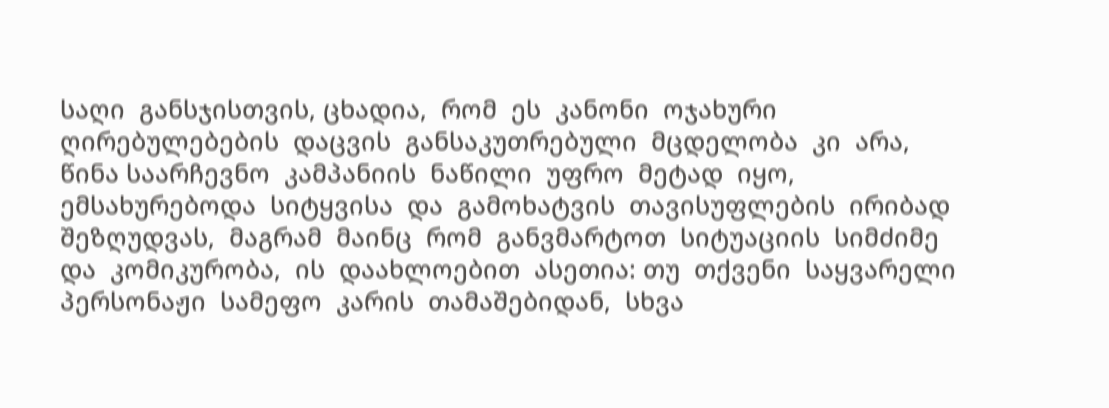საღი  განსჯისთვის, ცხადია,  რომ  ეს  კანონი  ოჯახური  ღირებულებების  დაცვის  განსაკუთრებული  მცდელობა  კი  არა,  წინა საარჩევნო  კამპანიის  ნაწილი  უფრო  მეტად  იყო,  ემსახურებოდა  სიტყვისა  და  გამოხატვის  თავისუფლების  ირიბად  შეზღუდვას,  მაგრამ  მაინც  რომ  განვმარტოთ  სიტუაციის  სიმძიმე  და  კომიკურობა,  ის  დაახლოებით  ასეთია: თუ  თქვენი  საყვარელი  პერსონაჟი  სამეფო  კარის  თამაშებიდან,  სხვა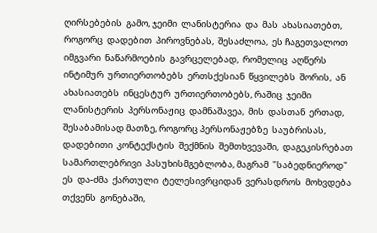ღირსებების  გამო, ჯეიმი  ლანისტერია  და  მას  ახასიათებთ,  როგორც  დადებით  პიროვნებას,  შესაძლოა,  ეს ჩაგეთვალოთ  იმგვარი  ნაწარმოების  გავრცელებად,  რომელიც  აღწერს  ინტიმურ  ურთიერთობებს  ერთსქესიან  წყვილებს  შორის,  ან  ახასიათებს  ინცესტურ  ურთიერთობებს, რაშიც  ჯეიმი  ლანისტერის  პერსონაჟიც  დამნაშავეა,  მის  დასთან  ერთად,  შესაბამისად მათზე, როგორც პერსონაჟებზე  საუბრისას,  დადებითი  კონტექსტის  შექმნის  შემთხვევაში,  დაგეკისრებათ  სამართლებრივი  პასუხისმგებლობა, მაგრამ  "საბედნიეროდ" ეს  და-ძმა  ქართული  ტელესივრციდან  ვერასდროს  მოხვდება  თქვენს  გონებაში,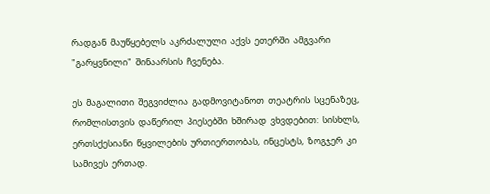რადგან  მაუწყებელს  აკრძალული  აქვს  ეთერში  ამგვარი  "გარყვნილი"  შინაარსის  ჩვენება.

ეს  მაგალითი  შეგვიძლია  გადმოვიტანოთ  თეატრის  სცენაზეც,  რომლისთვის  დაწერილ  პიესებში  ხშირად  ვხვდებით:  სისხლს,  ერთსქესიანი  წყვილების  ურთიერთობას,  ინცესტს,  ზოგჯერ  კი  სამივეს  ერთად.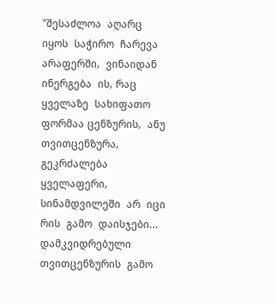"შესაძლოა  აღარც  იყოს  საჭირო  ჩარევა  არაფერში,  ვინაიდან  ინერგება  ის, რაც  ყველაზე  სახიფათო  ფორმაა ცენზურის,  ანუ  თვითცენზურა,  გეკრძალება  ყველაფერი,  სინამდვილეში  არ  იცი  რის  გამო  დაისჯები... დამკვიდრებული  თვითცენზურის  გამო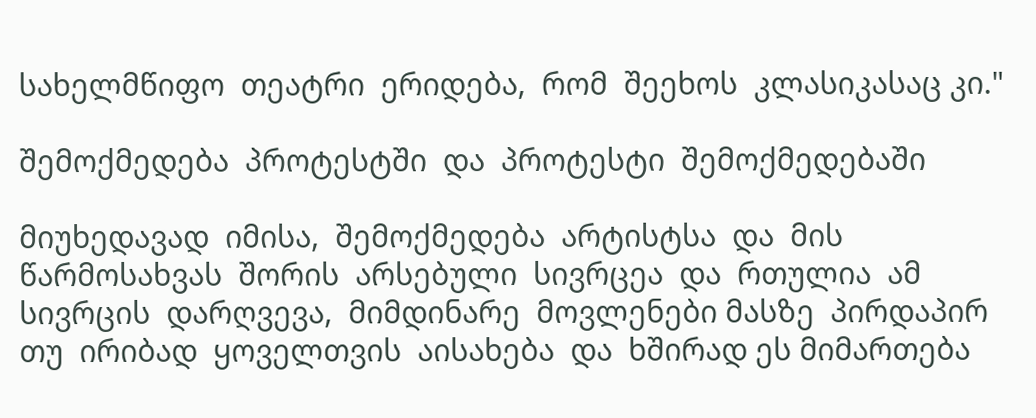სახელმწიფო  თეატრი  ერიდება,  რომ  შეეხოს  კლასიკასაც კი."

შემოქმედება  პროტესტში  და  პროტესტი  შემოქმედებაში

მიუხედავად  იმისა,  შემოქმედება  არტისტსა  და  მის  წარმოსახვას  შორის  არსებული  სივრცეა  და  რთულია  ამ  სივრცის  დარღვევა,  მიმდინარე  მოვლენები მასზე  პირდაპირ  თუ  ირიბად  ყოველთვის  აისახება  და  ხშირად ეს მიმართება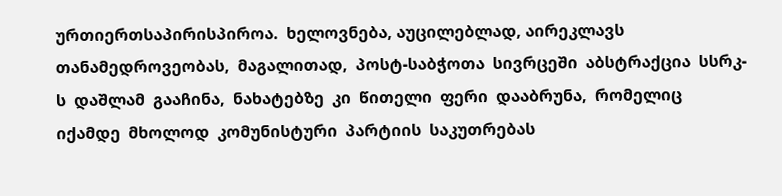ურთიერთსაპირისპიროა.  ხელოვნება, აუცილებლად, აირეკლავს  თანამედროვეობას,  მაგალითად,  პოსტ-საბჭოთა  სივრცეში  აბსტრაქცია  სსრკ-ს  დაშლამ  გააჩინა,  ნახატებზე  კი  წითელი  ფერი  დააბრუნა,  რომელიც  იქამდე  მხოლოდ  კომუნისტური  პარტიის  საკუთრებას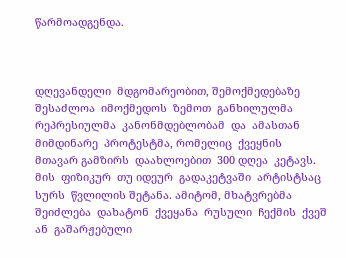წარმოადგენდა.



დღევანდელი  მდგომარეობით, შემოქმედებაზე  შესაძლოა  იმოქმედოს  ზემოთ  განხილულმა  რეპრესიულმა  კანონმდებლობამ  და  ამასთან  მიმდინარე  პროტესტმა, რომელიც  ქვეყნის  მთავარ გამზირს  დაახლოებით  300 დღეა  კეტავს. მის  ფიზიკურ  თუ იდეურ  გადაკეტვაში  არტისტსაც  სურს  წვლილის შეტანა. ამიტომ, მხატვრებმა  შეიძლება  დახატონ  ქვეყანა  რუსული  ჩექმის  ქვეშ ან  გაშარჟებული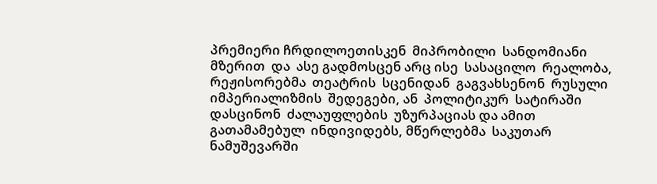პრემიერი ჩრდილოეთისკენ  მიპრობილი  სანდომიანი  მზერით  და  ასე გადმოსცენ არც ისე  სასაცილო  რეალობა,  რეჟისორებმა  თეატრის  სცენიდან  გაგვახსენონ  რუსული  იმპერიალიზმის  შედეგები, ან  პოლიტიკურ  სატირაში  დასცინონ  ძალაუფლების  უზურპაციას და ამით  გათამამებულ  ინდივიდებს, მწერლებმა  საკუთარ  ნამუშევარში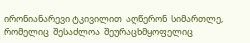ირონიანარევი ტკივილით  აღწერონ  სიმართლე, რომელიც  შესაძლოა  შეურაცხმყოფელიც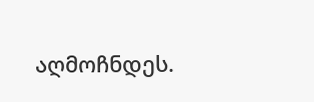აღმოჩნდეს.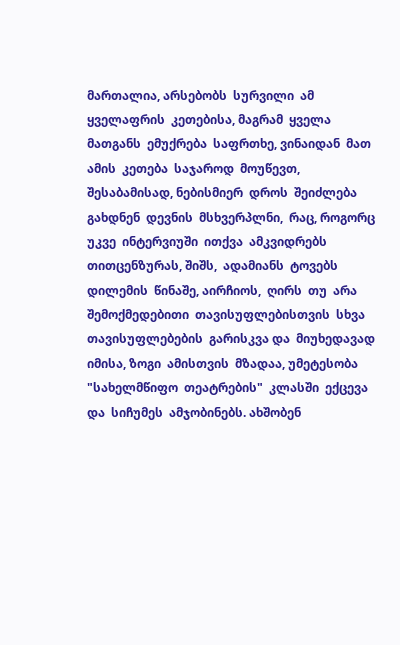მართალია, არსებობს  სურვილი  ამ  ყველაფრის  კეთებისა, მაგრამ  ყველა  მათგანს  ემუქრება  საფრთხე, ვინაიდან  მათ ამის  კეთება  საჯაროდ  მოუწევთ, შესაბამისად, ნებისმიერ  დროს  შეიძლება  გახდნენ  დევნის  მსხვერპლნი,  რაც, როგორც  უკვე  ინტერვიუში  ითქვა  ამკვიდრებს  თითცენზურას, შიშს,  ადამიანს  ტოვებს  დილემის  წინაშე, აირჩიოს,  ღირს  თუ  არა  შემოქმედებითი  თავისუფლებისთვის  სხვა  თავისუფლებების  გარისკვა და  მიუხედავად  იმისა, ზოგი  ამისთვის  მზადაა, უმეტესობა  "სახელმწიფო  თეატრების"  კლასში  ექცევა  და  სიჩუმეს  ამჯობინებს. ახშობენ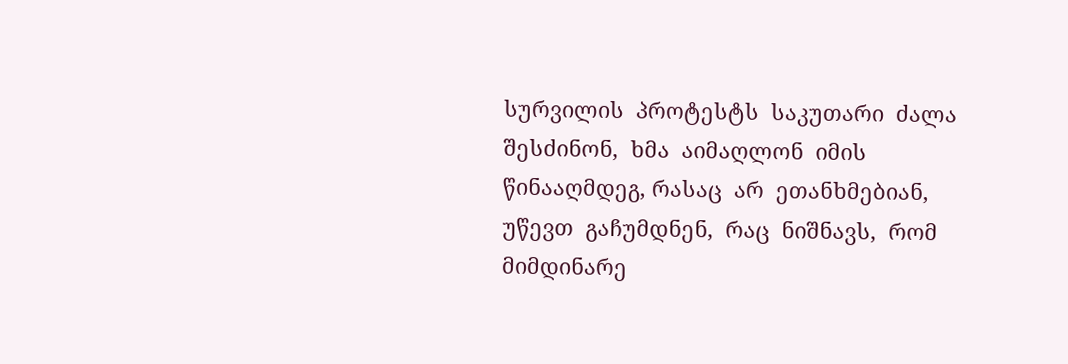სურვილის  პროტესტს  საკუთარი  ძალა  შესძინონ,  ხმა  აიმაღლონ  იმის  წინააღმდეგ, რასაც  არ  ეთანხმებიან,  უწევთ  გაჩუმდნენ,  რაც  ნიშნავს,  რომ  მიმდინარე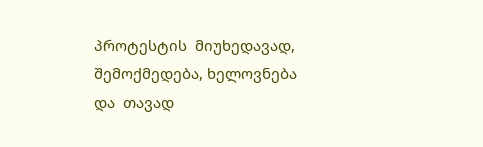პროტესტის  მიუხედავად, შემოქმედება, ხელოვნება  და  თავად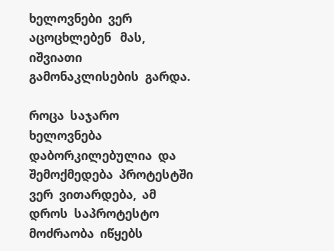ხელოვნები  ვერ  აცოცხლებენ   მას,  იშვიათი  გამონაკლისების  გარდა.

როცა  საჯარო  ხელოვნება  დაბორკილებულია  და  შემოქმედება  პროტესტში  ვერ  ვითარდება,  ამ  დროს  საპროტესტო  მოძრაობა  იწყებს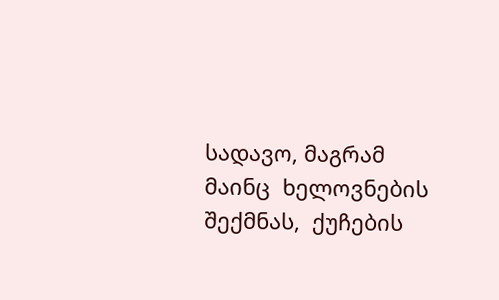სადავო, მაგრამ მაინც  ხელოვნების  შექმნას,  ქუჩების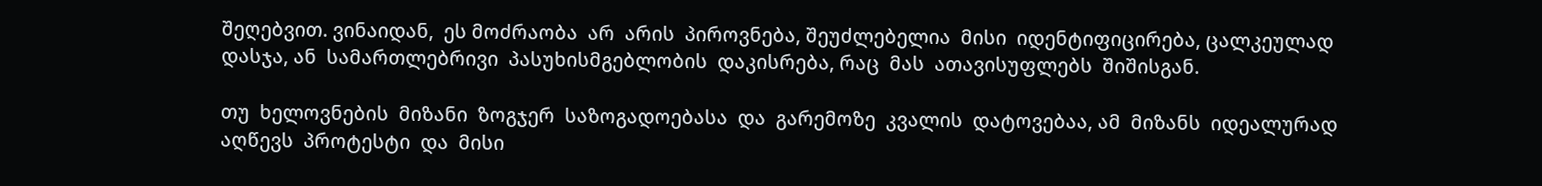შეღებვით. ვინაიდან,  ეს მოძრაობა  არ  არის  პიროვნება, შეუძლებელია  მისი  იდენტიფიცირება, ცალკეულად  დასჯა, ან  სამართლებრივი  პასუხისმგებლობის  დაკისრება, რაც  მას  ათავისუფლებს  შიშისგან.

თუ  ხელოვნების  მიზანი  ზოგჯერ  საზოგადოებასა  და  გარემოზე  კვალის  დატოვებაა, ამ  მიზანს  იდეალურად  აღწევს  პროტესტი  და  მისი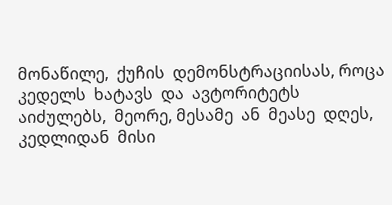მონაწილე,  ქუჩის  დემონსტრაციისას, როცა კედელს  ხატავს  და  ავტორიტეტს  აიძულებს,  მეორე, მესამე  ან  მეასე  დღეს,  კედლიდან  მისი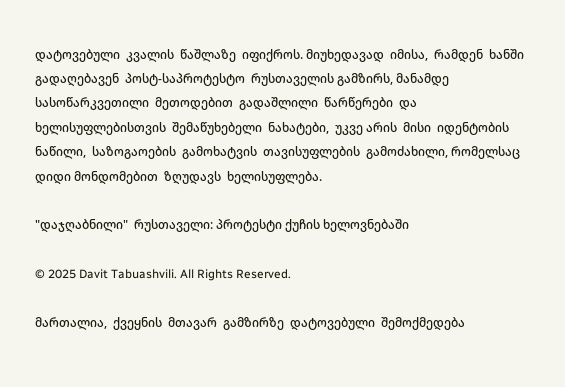დატოვებული  კვალის  წაშლაზე  იფიქროს. მიუხედავად  იმისა,  რამდენ  ხანში  გადაღებავენ  პოსტ-საპროტესტო  რუსთაველის გამზირს, მანამდე  სასოწარკვეთილი  მეთოდებით  გადაშლილი  წარწერები  და  ხელისუფლებისთვის  შემაწუხებელი  ნახატები,  უკვე არის  მისი  იდენტობის  ნაწილი,  საზოგაოების  გამოხატვის  თავისუფლების  გამოძახილი, რომელსაც  დიდი მონდომებით  ზღუდავს  ხელისუფლება.

"დაჯღაბნილი"  რუსთაველი: პროტესტი ქუჩის ხელოვნებაში

© 2025 Davit Tabuashvili. All Rights Reserved.

მართალია,  ქვეყნის  მთავარ  გამზირზე  დატოვებული  შემოქმედება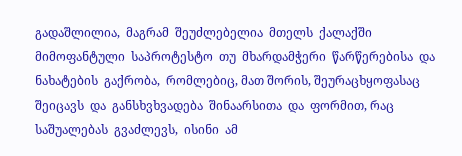გადაშლილია,  მაგრამ  შეუძლებელია  მთელს  ქალაქში  მიმოფანტული  საპროტესტო  თუ  მხარდამჭერი  წარწერებისა  და  ნახატების  გაქრობა,  რომლებიც, მათ შორის, შეურაცხყოფასაც  შეიცავს  და  განსხვხვადება  შინაარსითა  და  ფორმით, რაც  საშუალებას  გვაძლევს,  ისინი  ამ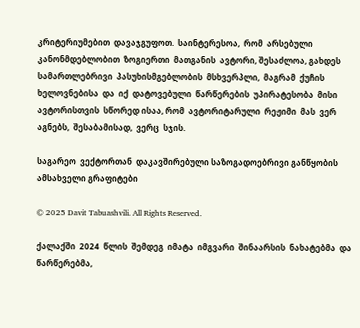კრიტერიუმებით  დავაჯგუფოთ.  საინტერესოა,  რომ  არსებული  კანონმდებლობით  ზოგიერთი  მათგანის  ავტორი, შესაძლოა, გახდეს  სამართლებრივი  პასუხისმგებლობის  მსხვერპლი,  მაგრამ  ქუჩის  ხელოვნებისა  და  იქ  დატოვებული  წარწერების  უპირატესობა  მისი  ავტორისთვის  სწორედ ისაა, რომ  ავტორიტარული  რეჟიმი  მას  ვერ  აგნებს,  შესაბამისად,  ვერც  სჯის.

საგარეო  ვექტორთან  დაკავშირებული საზოგადოებრივი განწყობის ამსახველი გრაფიტები

© 2025 Davit Tabuashvili. All Rights Reserved.

ქალაქში  2024  წლის  შემდეგ  იმატა  იმგვარი  შინაარსის  ნახატებმა  და  წარწერებმა,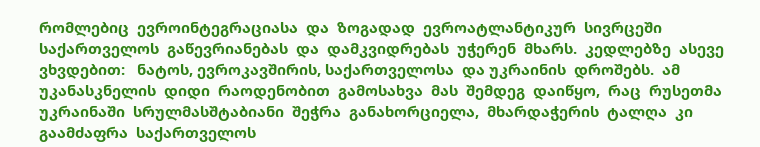რომლებიც  ევროინტეგრაციასა  და  ზოგადად  ევროატლანტიკურ  სივრცეში  საქართველოს  გაწევრიანებას  და  დამკვიდრებას  უჭერენ  მხარს.  კედლებზე  ასევე  ვხვდებით:   ნატოს, ევროკავშირის, საქართველოსა  და უკრაინის  დროშებს.  ამ  უკანასკნელის  დიდი  რაოდენობით  გამოსახვა  მას  შემდეგ  დაიწყო,  რაც  რუსეთმა  უკრაინაში  სრულმასშტაბიანი  შეჭრა  განახორციელა,  მხარდაჭერის  ტალღა  კი  გაამძაფრა  საქართველოს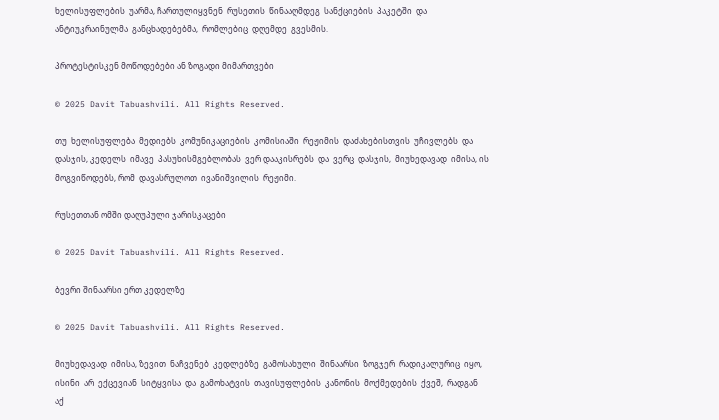ხელისუფლების  უარმა, ჩართულიყვნენ  რუსეთის  წინააღმდეგ  სანქციების  პაკეტში  და  ანტიუკრაინულმა  განცხადებებმა,  რომლებიც  დღემდე  გვესმის.

პროტესტისკენ მოწოდებები ან ზოგადი მიმართვები

© 2025 Davit Tabuashvili. All Rights Reserved.

თუ  ხელისუფლება  მედიებს  კომუნიკაციების  კომისიაში  რეჟიმის  დაძახებისთვის  უჩივლებს  და  დასჯის, კედელს  იმავე  პასუხისმგებლობას  ვერ დააკისრებს  და  ვერც  დასჯის,  მიუხედავად  იმისა, ის  მოგვიწოდებს, რომ  დავასრულოთ  ივანიშვილის  რეჟიმი.

რუსეთთან ომში დაღუპული ჯარისკაცები

© 2025 Davit Tabuashvili. All Rights Reserved.

ბევრი შინაარსი ერთ კედელზე

© 2025 Davit Tabuashvili. All Rights Reserved.

მიუხედავად  იმისა, ზევით  ნაჩვენებ  კედლებზე  გამოსახული  შინაარსი  ზოგჯერ  რადიკალურიც  იყო,  ისინი  არ  ექცევიან  სიტყვისა  და  გამოხატვის  თავისუფლების  კანონის  მოქმედების  ქვეშ,  რადგან  აქ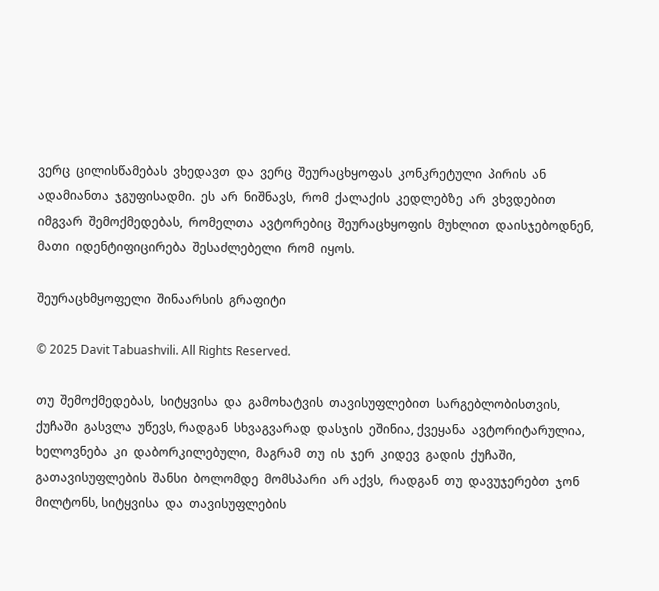ვერც  ცილისწამებას  ვხედავთ  და  ვერც  შეურაცხყოფას  კონკრეტული  პირის  ან  ადამიანთა  ჯგუფისადმი.  ეს  არ  ნიშნავს,  რომ  ქალაქის  კედლებზე  არ  ვხვდებით  იმგვარ  შემოქმედებას,  რომელთა  ავტორებიც  შეურაცხყოფის  მუხლით  დაისჯებოდნენ,  მათი  იდენტიფიცირება  შესაძლებელი  რომ  იყოს.

შეურაცხმყოფელი  შინაარსის  გრაფიტი

© 2025 Davit Tabuashvili. All Rights Reserved.

თუ  შემოქმედებას,  სიტყვისა  და  გამოხატვის  თავისუფლებით  სარგებლობისთვის,  ქუჩაში  გასვლა  უწევს, რადგან  სხვაგვარად  დასჯის  ეშინია, ქვეყანა  ავტორიტარულია,  ხელოვნება  კი  დაბორკილებული,  მაგრამ  თუ  ის  ჯერ  კიდევ  გადის  ქუჩაში,  გათავისუფლების  შანსი  ბოლომდე  მომსპარი  არ აქვს,  რადგან  თუ  დავუჯერებთ  ჯონ  მილტონს, სიტყვისა  და  თავისუფლების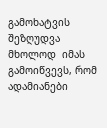გამოხატვის  შეზღუდვა  მხოლოდ  იმას  გამოიწვევს, რომ  ადამიანები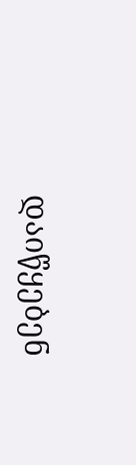დაიწყებენ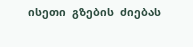ისეთი  გზების  ძიებას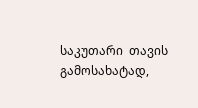საკუთარი  თავის  გამოსახატად,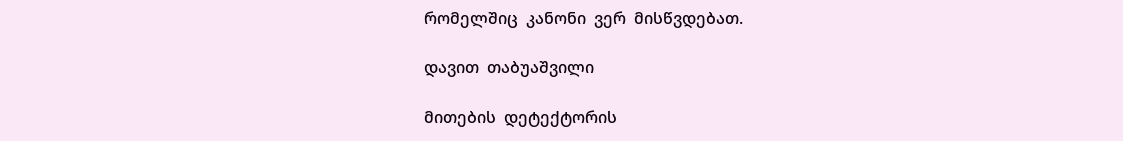რომელშიც  კანონი  ვერ  მისწვდებათ.

დავით  თაბუაშვილი

მითების  დეტექტორის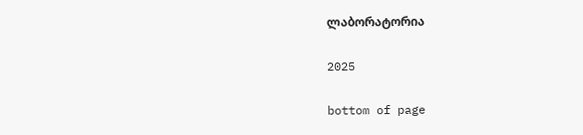ლაბორატორია

2025

bottom of page